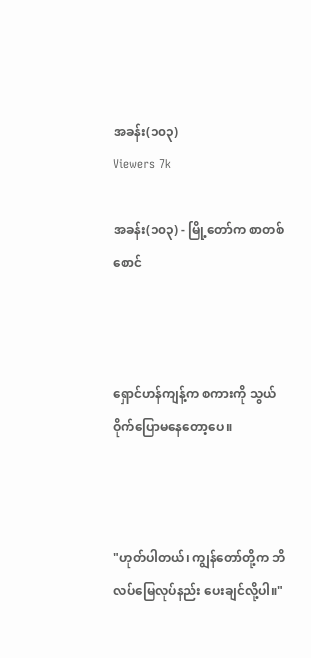အခန်း(၁၀၃)
Viewers 7k

အခန်း(၁၀၃) - မြို့တော်က စာတစ်စောင်



ရှောင်ဟန်ကျန့်က စကားကို သွယ်ဝိုက်ပြောမနေတော့ပေ။



"ဟုတ်ပါတယ်၊ ကျွန်တော်တို့က ဘိလပ်မြေလုပ်နည်း ပေးချင်လို့ပါ။"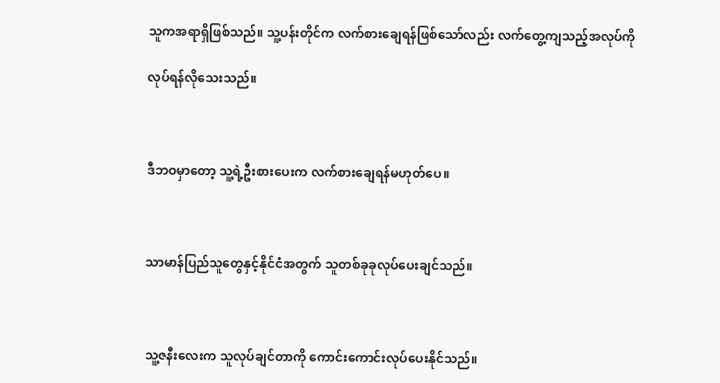သူကအရာရှိဖြစ်သည်။ သူ့ပန်းတိုင်က လက်စားချေရန်ဖြစ်သော်လည်း လက်တွေ့ကျသည့်အလုပ်ကို

လုပ်ရန်လိုသေးသည်။



ဒီဘဝမှာတော့ သူ့ရဲ့ဦးစားပေးက လက်စားချေရန်မဟုတ်ပေ။



သာမာန်ပြည်သူတွေနှင့်နိုင်ငံအတွက် သူတစ်ခုခုလုပ်ပေးချင်သည်။



သူ့ဇနီးလေးက သူလုပ်ချင်တာကို ကောင်းကောင်းလုပ်ပေးနိုင်သည်။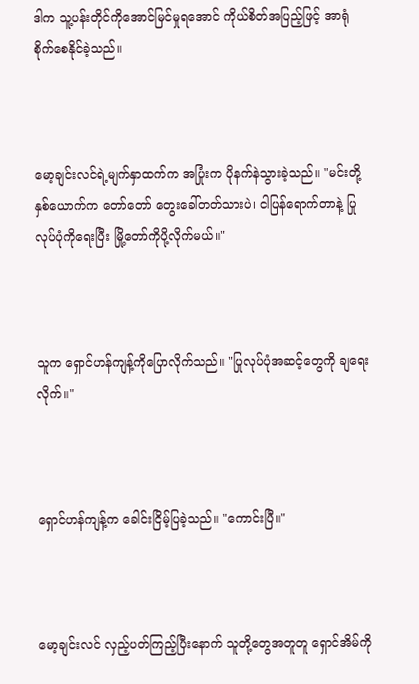ဒါက သူ့ပန်းတိုင်ကိုအောင်မြင်မှုရအောင် ကိုယ်စိတ်အပြည့်ဖြင့် အာရုံစိုက်စေနိုင်ခဲ့သည်။



မော့ချင်းလင်ရဲ့မျက်နှာထက်က အပြုံးက ပိုနက်နဲသွားခဲ့သည်။ "မင်းတို့နှစ်ယောက်က တော်တော် တွေးခေါ်တတ်သားပဲ၊ ငါပြန်ရောက်တာနဲ့ ပြုလုပ်ပုံကိုရေးပြီး မြို့တော်ကိုပို့လိုက်မယ်။"



သူက ရှောင်ဟန်ကျန့်ကိုပြောလိုက်သည်။ "ပြုလုပ်ပုံအဆင့်တွေကို ချရေးလိုက်။"



ရှောင်ဟန်ကျန့်က ခေါင်းငြိမ့်ပြခဲ့သည်။ "ကောင်းပြီ။"



မော့ချင်းလင် လှည့်ပတ်ကြည့်ပြီးနောက် သူတို့တွေအတူတူ ရှောင်အိမ်ကို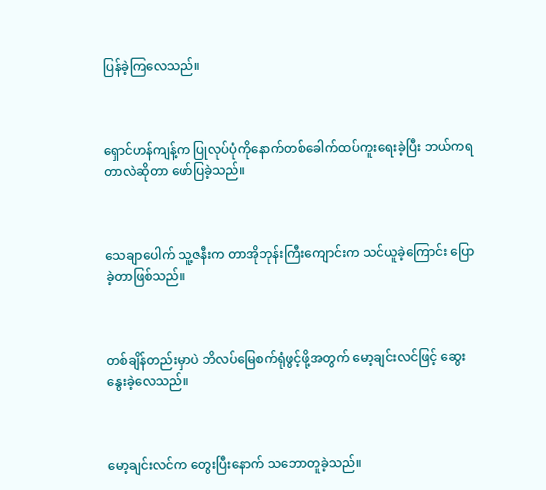ပြန်ခဲ့ကြလေသည်။



ရှောင်ဟန်ကျန့်က ပြုလုပ်ပုံကိုနောက်တစ်ခေါက်ထပ်ကူးရေးခဲ့ပြီး ဘယ်ကရတာလဲဆိုတာ ဖော်ပြခဲ့သည်။



သေချာပေါက် သူ့ဇနီးက တာအိုဘုန်းကြီးကျောင်းက သင်ယူခဲ့ကြောင်း ပြောခဲ့တာဖြစ်သည်။



တစ်ချိန်တည်းမှာပဲ ဘိလပ်မြေစက်ရုံဖွင့်ဖို့အတွက် မော့ချင်းလင်ဖြင့် ဆွေးနွေးခဲ့လေသည်။



မော့ချင်းလင်က တွေးပြီးနောက် သဘောတူခဲ့သည်။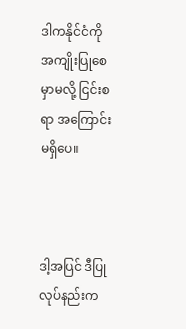ဒါကနိုင်ငံကို အကျိုးပြုစေမှာမလို့ ငြင်းစရာ အကြောင်း မရှိပေ။



ဒါ့အပြင် ဒီပြုလုပ်နည်းက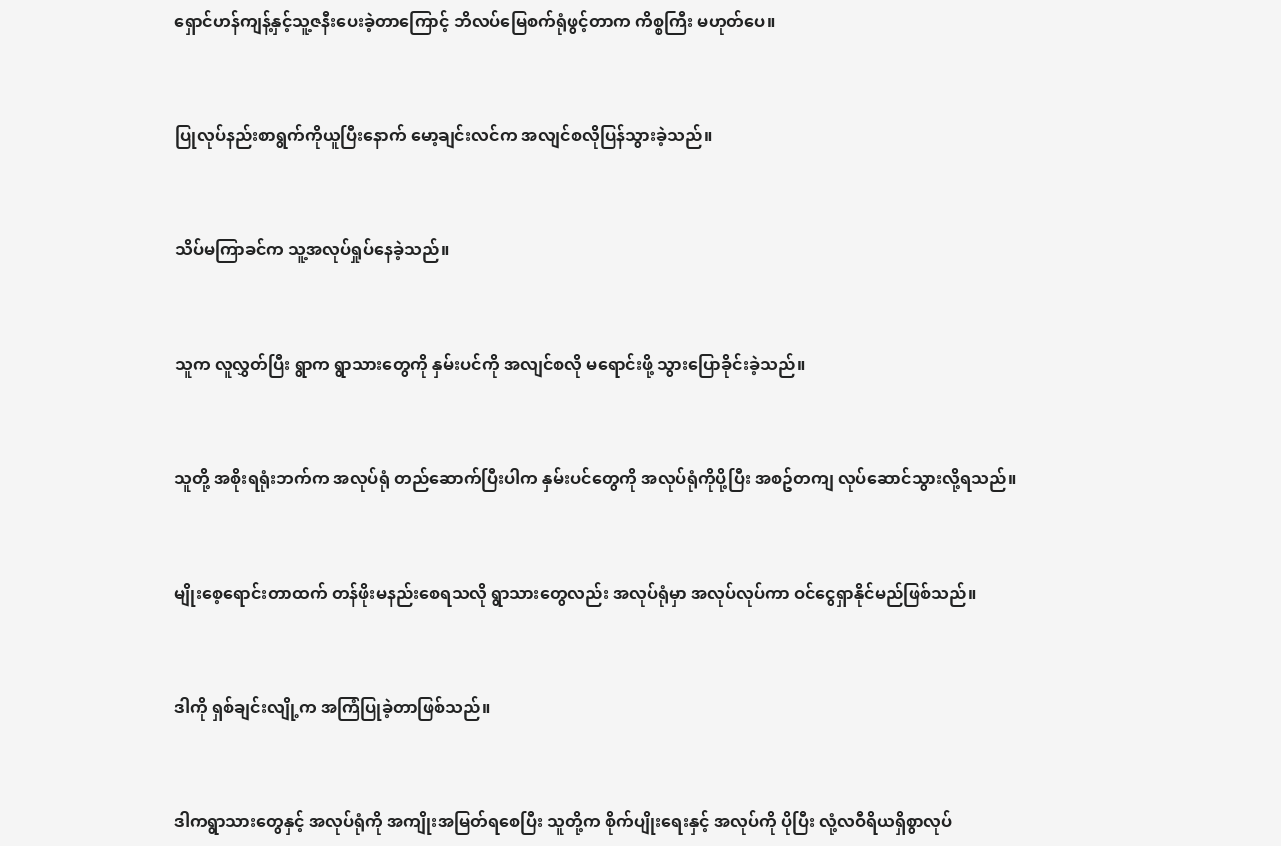ရှောင်ဟန်ကျန့်နှင့်သူ့ဇနီးပေးခဲ့တာကြောင့် ဘိလပ်မြေစက်ရုံဖွင့်တာက ကိစ္စကြီး မဟုတ်ပေ။



ပြုလုပ်နည်းစာရွက်ကိုယူပြီးနောက် မော့ချင်းလင်က အလျင်စလိုပြန်သွားခဲ့သည်။



သိပ်မကြာခင်က သူ့အလုပ်ရှုပ်နေခဲ့သည်။



သူက လူလွှတ်ပြီး ရွာက ရွာသားတွေကို နှမ်းပင်ကို အလျင်စလို မရောင်းဖို့ သွားပြောခိုင်းခဲ့သည်။



သူတို့ အစိုးရရုံးဘက်က အလုပ်ရုံ တည်ဆောက်ပြီးပါက နှမ်းပင်တွေကို အလုပ်ရုံကိုပို့ပြီး အစဥ်တကျ လုပ်ဆောင်သွားလို့ရသည်။



မျိုးစေ့ရောင်းတာထက် တန်ဖိုးမနည်းစေရသလို ရွာသားတွေလည်း အလုပ်ရုံမှာ အလုပ်လုပ်ကာ ဝင်ငွေရှာနိုင်မည်ဖြစ်သည်။



ဒါကို ရှစ်ချင်းလျို့က အကြံပြုခဲ့တာဖြစ်သည်။



ဒါကရွာသားတွေနှင့် အလုပ်ရုံကို အကျိုးအမြတ်ရစေပြီး သူတို့က စိုက်ပျိုးရေးနှင့် အလုပ်ကို ပိုပြီး လုံ့လဝီရိယရှိစွာလုပ်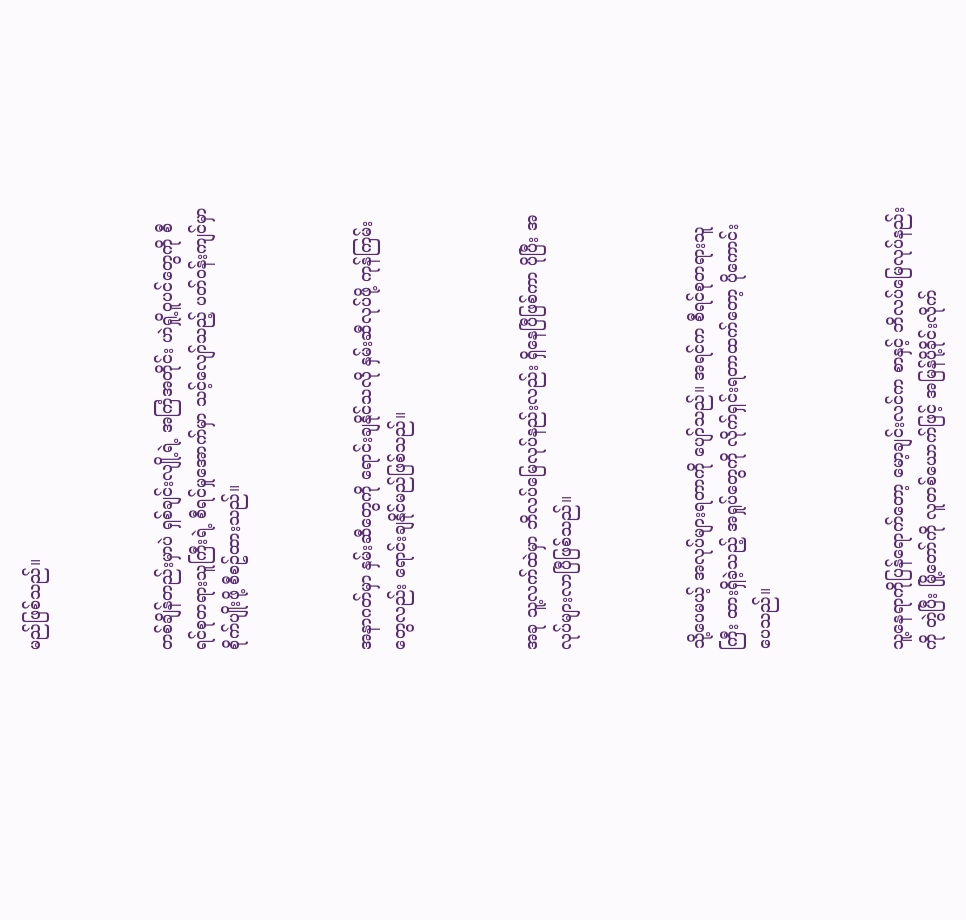မည်ဖြစ်သည်။



တစ်ချိန်တည်းမှာပဲ ရှစ်ချင်းလျို့ရဲ့ အကြံအတိုင်း ဟဲရှို့ဝူပင်တွေကို စီရင်စုတရားသူကြီးရဲ့ စီရင်မှုအောက်မှာ သင့်လျော်သည့် ပတ်ဝန်းကျင်မှာ စိုက်ပျိုးဖို့ စီစဥ်ထားသည်။



အနာဂတ်မှာ နှမ်းဆီတွေကို ရောင်းချနိုင်သလို နှမ်းဆီလုပ်ဖို့ ကုန်ကြမ်းတွေလည်း ရောင်းချနိုင်မည်ဖြစ်သည်။



အခု သူ့လက်ထဲမှာ ဘိလပ်မြေလုပ်နည်းလည်း ရှိနေပြီဖြစ်ကာ ပိုပြီး အလုပ်များလာပြီဖြစ်သည်။



သို့ပေမယ့် အလုပ်များရတာကို ပျော်သည်။ အရင်က စီရင်စုတရားသူကြီး ထားရှိခဲ့သည့် အရှုပ်တွေကို လိုက်ရှင်းရတာထက်တော့ ပိုကောင်းပေသည်။



သူ့နေရာကိုပြန်ရောက်တော့ မော့ချင်းလင်က စာနှင့် ဘိလပ်မြေလုပ်နည်းကို တွဲပြီး မြို့တော်ကို လူတစ်ယောက်ဖြင့် အမြန်ပို့ခိုင်းလိုက်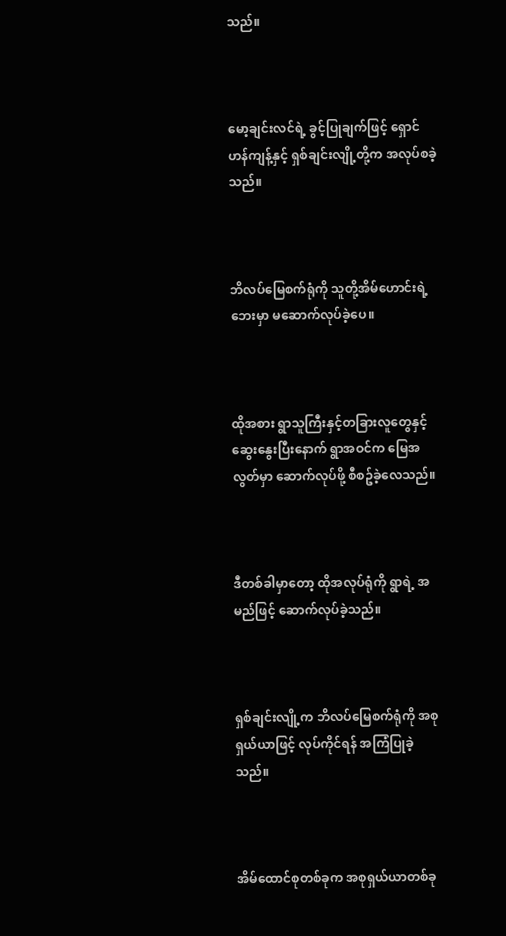သည်။



မော့ချင်းလင်ရဲ့ ခွင့်ပြုချက်ဖြင့် ရှောင်ဟန်ကျန့်နှင့် ရှစ်ချင်းလျို့တို့က အလုပ်စခဲ့သည်။



ဘိလပ်မြေစက်ရုံကို သူတို့အိမ်ဟောင်းရဲ့ ဘေးမှာ မဆောက်လုပ်ခဲ့ပေ။



ထိုအစား ရွာသူကြီးနှင့်တခြားလူတွေနှင့် ဆွေးနွေးပြီးနောက် ရွာအဝင်က မြေအလွတ်မှာ ဆောက်လုပ်ဖို့ စီစဥ်ခဲ့လေသည်။



ဒီတစ်ခါမှာတော့ ထိုအလုပ်ရုံကို ရွာရဲ့ အမည်ဖြင့် ဆောက်လုပ်ခဲ့သည်။



ရှစ်ချင်းလျို့က ဘိလပ်မြေစက်ရုံကို အစုရှယ်ယာဖြင့် လုပ်ကိုင်ရန် အကြံပြုခဲ့သည်။



အိမ်ထောင်စုတစ်ခုက အစုရှယ်ယာတစ်ခု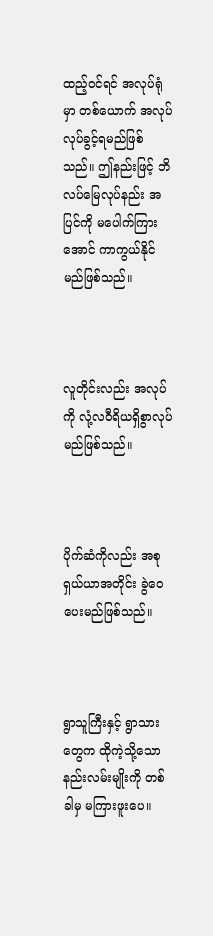ထည့်ဝင်ရင် အလုပ်ရုံမှာ တစ်ယောက် အလုပ်လုပ်ခွင့်ရမည်ဖြစ်သည်။ ဤနည်းဖြင့် ဘိလပ်မြေလုပ်နည်း အပြင်ကို မပေါက်ကြားအောင် ကာကွယ်နိုင်မည်ဖြစ်သည်။



လူတိုင်းလည်း အလုပ်ကို လုံ့လဝီရိယရှိစွာလုပ်မည်ဖြစ်သည်။



ပိုက်ဆံကိုလည်း အစုရှယ်ယာအတိုင်း ခွဲဝေပေးမည်ဖြစ်သည်။



ရွာသူကြီးနှင့် ရွာသားတွေက ထိုကဲ့သို့သော နည်းလမ်းမျိုးကို တစ်ခါမှ မကြားဖူးပေ။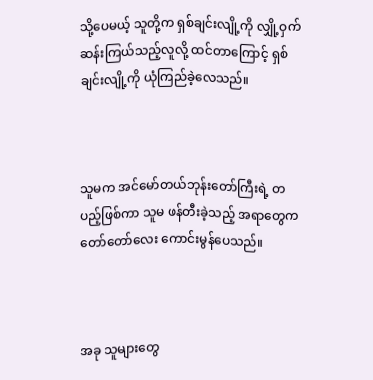သို့ပေမယ့် သူတို့က ရှစ်ချင်းလျို့ကို လျှို့ဝှက်ဆန်းကြယ်သည့်လူလို့ ထင်တာကြောင့် ရှစ်ချင်းလျို့ကို ယုံကြည်ခဲ့လေသည်။



သူမက အင်မော်တယ်ဘုန်းတော်ကြီးရဲ့ တပည့်ဖြစ်ကာ သူမ ဖန်တီးခဲ့သည့် အရာတွေက တော်တော်လေး ကောင်းမွန်ပေသည်။



အခု သူများတွေ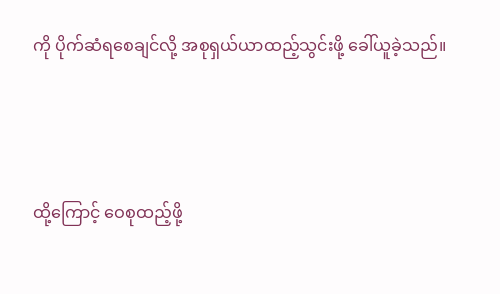ကို ပိုက်ဆံရစေချင်လို့ အစုရှယ်ယာထည့်သွင်းဖို့ ခေါ်ယူခဲ့သည်။



ထို့ကြောင့် ဝေစုထည့်ဖို့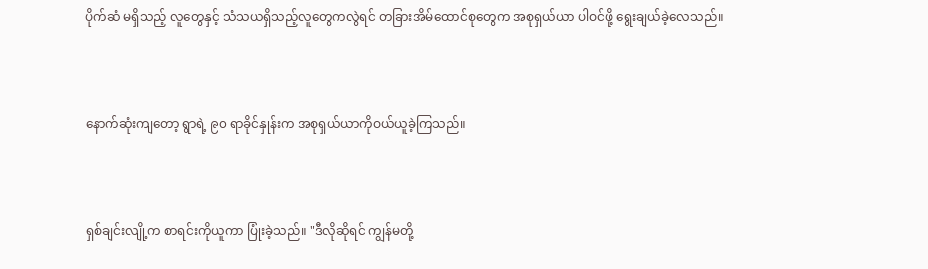ပိုက်ဆံ မရှိသည့် လူတွေနှင့် သံသယရှိသည့်လူတွေကလွဲရင် တခြားအိမ်ထောင်စုတွေက အစုရှယ်ယာ ပါဝင်ဖို့ ရွေးချယ်ခဲ့လေသည်။



နောက်ဆုံးကျတော့ ရွာရဲ့ ၉၀ ရာခိုင်နှုန်းက အစုရှယ်ယာကိုဝယ်ယူခဲ့ကြသည်။



ရှစ်ချင်းလျို့က စာရင်းကိုယူကာ ပြုံးခဲ့သည်။ "ဒီလိုဆိုရင် ကျွန်မတို့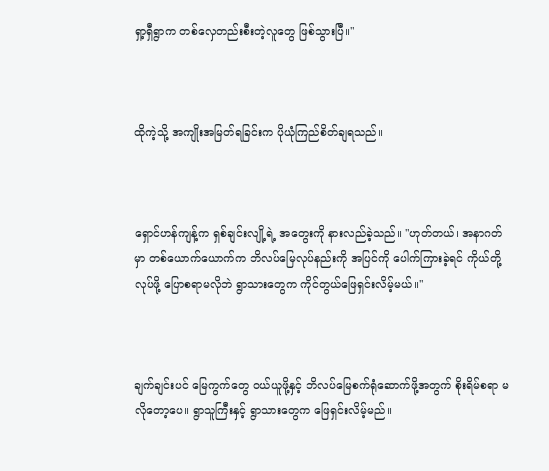ရှာ့ရှီရွာက တစ်လှေတည်းစီးတဲ့လူတွေ ဖြစ်သွားပြီ။"



ထိုကဲ့သို့ အကျိုးအမြတ်ရခြင်းက ပိုယုံကြည်စိတ်ချရသည်။



ရှောင်ဟန်ကျန့်က ရှစ်ချင်းလျို့ရဲ့ အတွေးကို နားလည်ခဲ့သည်။ "ဟုတ်တယ်၊ အနာဂတ်မှာ တစ်ယောက်ယောက်က ဘိလပ်မြေလုပ်နည်းကို အပြင်ကို ပေါက်ကြားခဲ့ရင် ကိုယ်တို့ လုပ်ဖို့ ပြောစရာမလိုဘဲ ရွာသားတွေက ကိုင်တွယ်ဖြေရှင်းလိမ့်မယ်။"



ချက်ချင်းပင် မြေကွက်တွေ ဝယ်ယူဖို့နှင့် ဘိလပ်မြေစက်ရုံဆောက်ဖို့အတွက် စိုးရိမ်စရာ မလိုတော့ပေ။ ရွာသူကြီးနှင့် ရွာသားတွေက ဖြေရှင်းလိမ့်မည်။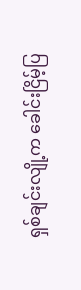ရှစ်ချင်းလျို့က ခေါင်းငြိမ့်ပြ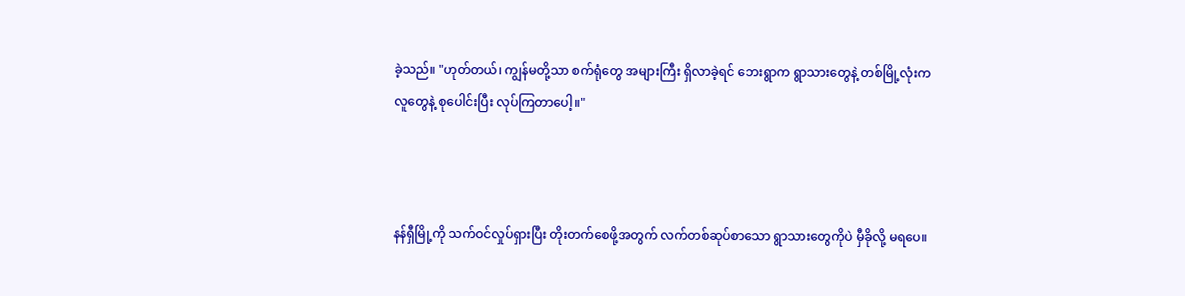ခဲ့သည်။ "ဟုတ်တယ်၊ ကျွန်မတို့သာ စက်ရုံတွေ အများကြီး ရှိလာခဲ့ရင် ဘေးရွာက ရွာသားတွေနဲ့ တစ်မြို့လုံးက လူတွေနဲ့ စုပေါင်းပြီး လုပ်ကြတာပေါ့။"



နန်ရှီမြို့ကို သက်ဝင်လှုပ်ရှားပြီး တိုးတက်စေဖို့အတွက် လက်တစ်ဆုပ်စာသော ရွာသားတွေကိုပဲ မှီခိုလို့ မရပေ။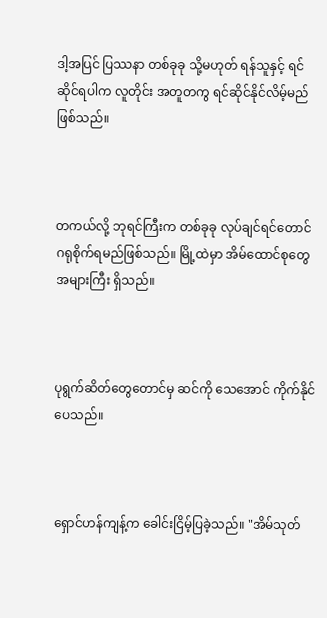ဒါ့အပြင် ပြဿနာ တစ်ခုခု သို့မဟုတ် ရန်သူနှင့် ရင်ဆိုင်ရပါက လူတိုင်း အတူတကွ ရင်ဆိုင်နိုင်လိမ့်မည်ဖြစ်သည်။



တကယ်လို့ ဘုရင်ကြီးက တစ်ခုခု လုပ်ချင်ရင်တောင် ဂရုစိုက်ရမည်ဖြစ်သည်။ မြို့ထဲမှာ အိမ်ထောင်စုတွေ အများကြီး ရှိသည်။



ပုရွက်ဆိတ်တွေတောင်မှ ဆင်ကို သေအောင် ကိုက်နိုင်ပေသည်။



ရှောင်ဟန်ကျန့်က ခေါင်းငြိမ့်ပြခဲ့သည်။ "အိမ်သုတ်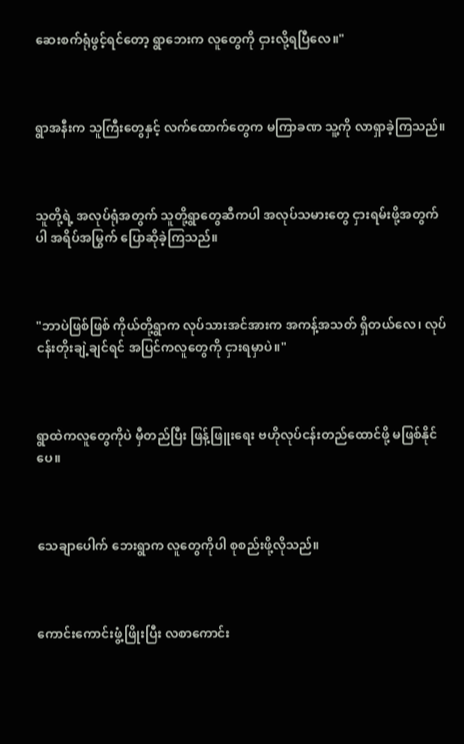ဆေးစက်ရုံဖွင့်ရင်တော့ ရွာဘေးက လူတွေကို ငှားလို့ရပြီလေ။"



ရွာအနီးက သူကြီးတွေနှင့် လက်ထောက်တွေက မကြာခဏ သူ့ကို လာရှာခဲ့ကြသည်။



သူတို့ရဲ့ အလုပ်ရုံအတွက် သူတို့ရွာတွေဆီကပါ အလုပ်သမားတွေ ငှားရမ်းဖို့အတွက်ပါ အရိပ်အမြွက် ပြောဆိုခဲ့ကြသည်။



"ဘာပဲဖြစ်ဖြစ် ကိုယ်တို့ရွာက လုပ်သားအင်အားက အကန့်အသတ် ရှိတယ်လေ၊ လုပ်ငန်းတိုးချဲ့ချင်ရင် အပြင်ကလူတွေကို ငှားရမှာပဲ။"



ရွာထဲကလူတွေကိုပဲ မှီတည်ပြီး ဖြန့်ဖြူးရေး ဗဟိုလုပ်ငန်းတည်ထောင်ဖို့ မဖြစ်နိုင်ပေ။



သေချာပေါက် ဘေးရွာက လူတွေကိုပါ စုစည်းဖို့လိုသည်။



ကောင်းကောင်းဖွံ့ဖြိုးပြီး လစာကောင်း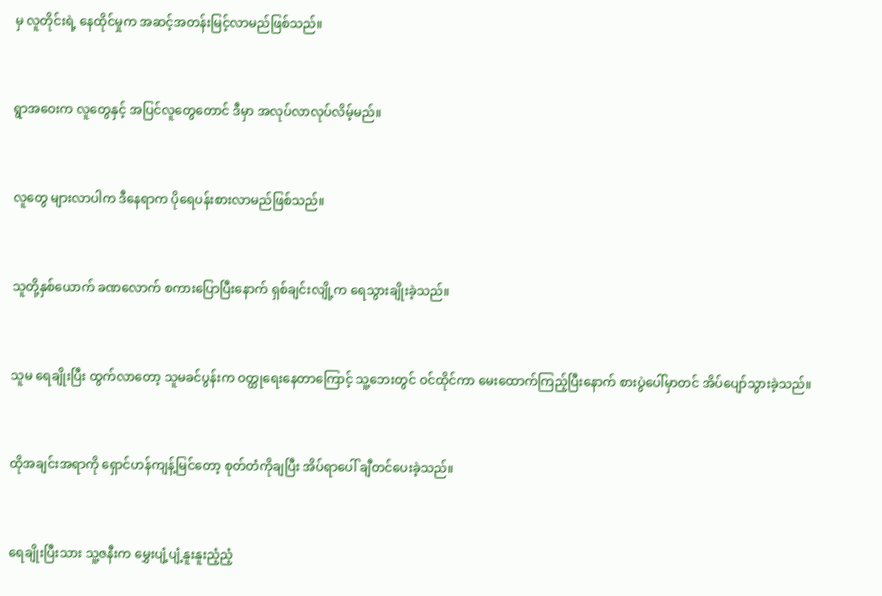မှ လူတိုင်းရဲ့ နေထိုင်မှုက အဆင့်အတန်းမြင့်လာမည်ဖြစ်သည်။



ရွာအဝေးက လူတွေနှင့် အပြင်လူတွေတောင် ဒီမှာ အလုပ်လာလုပ်လိမ့်မည်။



လူတွေ များလာပါက ဒီနေရာက ပိုရေပန်းစားလာမည်ဖြစ်သည်။



သူတို့နှစ်ယောက် ခဏလောက် စကားပြောပြီးနောက် ရှစ်ချင်းလျို့က ရေသွားချိုးခဲ့သည်။



သူမ ရေချိုးပြီး ထွက်လာတော့ သူမခင်ပွန်းက ဝတ္ထုရေးနေတာကြောင့် သူ့ဘေးတွင် ဝင်ထိုင်ကာ မေးထောက်ကြည့်ပြီးနောက် စားပွဲပေါ်မှာတင် အိပ်ပျော်သွားခဲ့သည်။



ထိုအချင်းအရာကို ရှောင်ဟန်ကျန့်မြင်တော့ စုတ်တံကိုချပြီး အိပ်ရာပေါ် ချီတင်ပေးခဲ့သည်။



ရေချိုးပြီးသား သူ့ဇနီးက မွှေးပျံ့ပျံ့နူးနူးညံ့ညံ့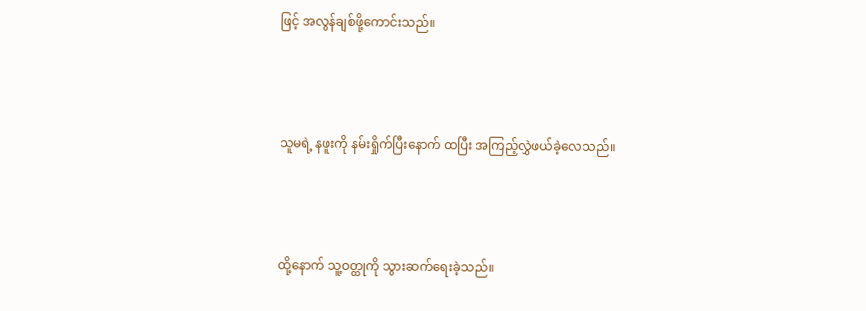ဖြင့် အလွန်ချစ်ဖို့ကောင်းသည်။



သူမရဲ့ နဖူးကို နမ်းရှိုက်ပြီးနောက် ထပြီး အကြည့်လွှဲဖယ်ခဲ့လေသည်။



ထို့နောက် သူ့ဝတ္ထုကို သွားဆက်ရေးခဲ့သည်။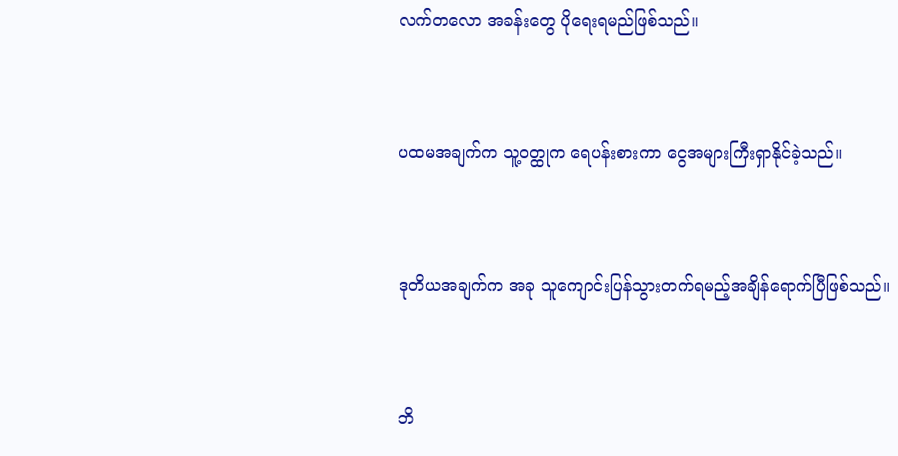လက်တလော အခန်းတွေ ပိုရေးရမည်ဖြစ်သည်။



ပထမအချက်က သူ့ဝတ္ထုက ရေပန်းစားကာ ငွေအများကြီးရှာနိုင်ခဲ့သည်။



ဒုတိယအချက်က အခု သူကျောင်းပြန်သွားတက်ရမည့်အချိန်ရောက်ပြီဖြစ်သည်။



ဘိ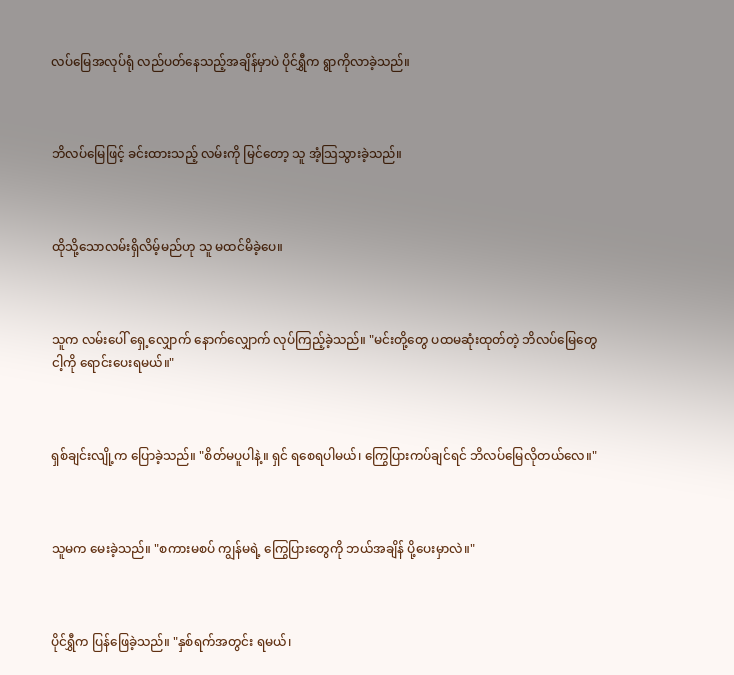လပ်မြေအလုပ်ရုံ လည်ပတ်နေသည့်အချိန်မှာပဲ ပိုင်ရွှီက ရွာကိုလာခဲ့သည်။



ဘိလပ်မြေဖြင့် ခင်းထားသည့် လမ်းကို မြင်တော့ သူ အံ့သြသွားခဲ့သည်။



ထိုသို့သောလမ်းရှိလိမ့်မည်ဟု သူ မထင်မိခဲ့ပေ။



သူက လမ်းပေါ် ရှေ့လျှောက် နောက်လျှောက် လုပ်ကြည့်ခဲ့သည်။ "မင်းတို့တွေ ပထမဆုံးထုတ်တဲ့ ဘိလပ်မြေတွေ ငါ့ကို ရောင်းပေးရမယ်။"



ရှစ်ချင်းလျို့က ပြောခဲ့သည်။ "စိတ်မပူပါနဲ့။ ရှင် ရစေရပါမယ်၊ ကြွေပြားကပ်ချင်ရင် ဘိလပ်မြေလိုတယ်လေ။"



သူမက မေးခဲ့သည်။ "စကားမစပ် ကျွန်မရဲ့ ကြွေပြားတွေကို ဘယ်အချိန် ပို့ပေးမှာလဲ။"



ပိုင်ရွှီက ပြန်ဖြေခဲ့သည်။ "နှစ်ရက်အတွင်း ရမယ်၊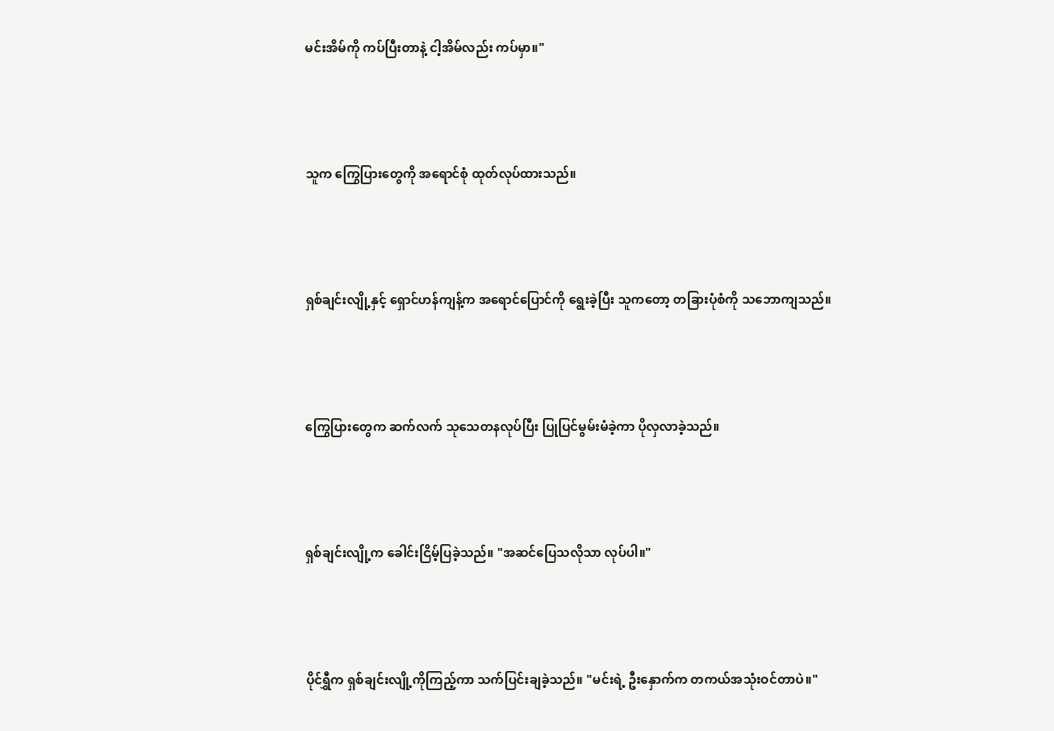မင်းအိမ်ကို ကပ်ပြီးတာနဲ့ ငါ့အိမ်လည်း ကပ်မှာ။"



သူက ကြွေပြားတွေကို အရောင်စုံ ထုတ်လုပ်ထားသည်။



ရှစ်ချင်းလျို့နှင့် ရှောင်ဟန်ကျန့်က အရောင်ပြောင်ကို ရွေးခဲ့ပြီး သူကတော့ တခြားပုံစံကို သဘောကျသည်။



ကြွေပြားတွေက ဆက်လက် သုသေတနလုပ်ပြီး ပြုပြင်မွမ်းမံခဲ့ကာ ပိုလှလာခဲ့သည်။



ရှစ်ချင်းလျို့က ခေါင်းငြိမ့်ပြခဲ့သည်။ "အဆင်ပြေသလိုသာ လုပ်ပါ။"



ပိုင်ရွှီက ရှစ်ချင်းလျို့ကိုကြည့်ကာ သက်ပြင်းချခဲ့သည်။ "မင်းရဲ့ ဦးနှောက်က တကယ်အသုံးဝင်တာပဲ။"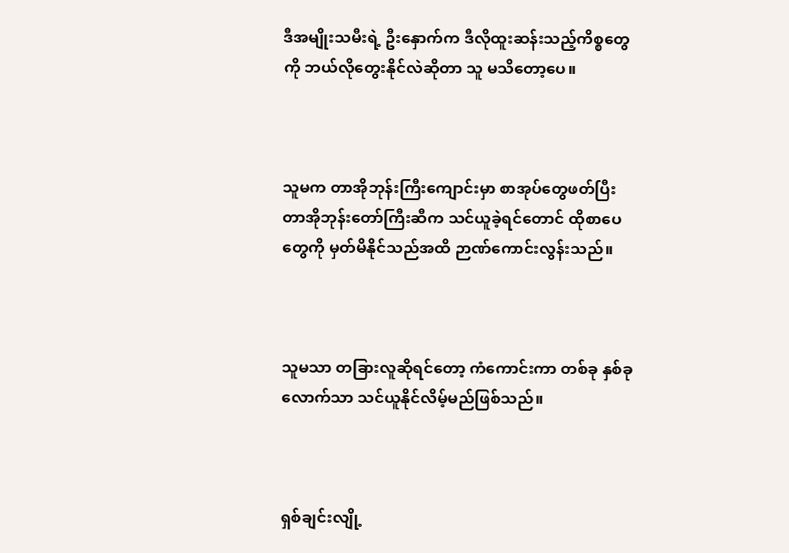ဒီအမျိုးသမီးရဲ့ ဦးနှောက်က ဒီလိုထူးဆန်းသည့်ကိစ္စတွေကို ဘယ်လိုတွေးနိုင်လဲဆိုတာ သူ မသိတော့ပေ။



သူမက တာအိုဘုန်းကြီးကျောင်းမှာ စာအုပ်တွေဖတ်ပြီး တာအိုဘုန်းတော်ကြီးဆီက သင်ယူခဲ့ရင်တောင် ထိုစာပေတွေကို မှတ်မိနိုင်သည်အထိ ဉာဏ်ကောင်းလွန်းသည်။



သူမသာ တခြားလူဆိုရင်တော့ ကံကောင်းကာ တစ်ခု နှစ်ခုလောက်သာ သင်ယူနိုင်လိမ့်မည်ဖြစ်သည်။



ရှစ်ချင်းလျို့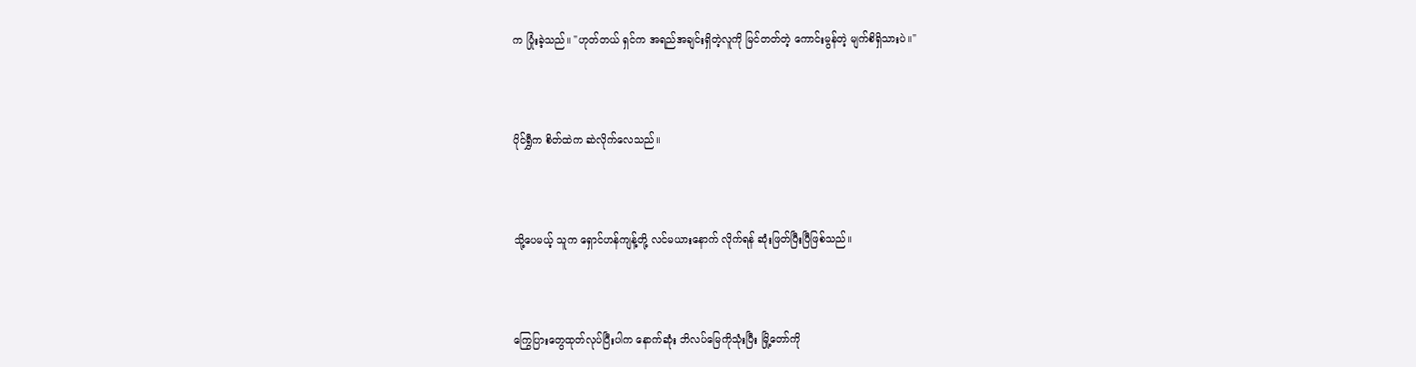က ပြုံးခဲ့သည်။ "ဟုတ်တယ် ရှင်က အရည်အချင်းရှိတဲ့လူကို မြင်တတ်တဲ့ ကောင်းမွန်တဲ့ မျက်စိရှိသားပဲ။"



ပိုင်ရွှီက စိတ်ထဲက ဆဲလိုက်လေသည်။



သို့ပေမယ့် သူက ရှောင်ဟန်ကျန့်တို့ လင်မယားနောက် လိုက်ရန် ဆုံးဖြတ်ပြီးပြီဖြစ်သည်။



ကြွေပြားတွေထုတ်လုပ်ပြီးပါက နောက်ဆုံး ဘိလပ်မြေကိုသုံးပြီး မြို့တော်ကို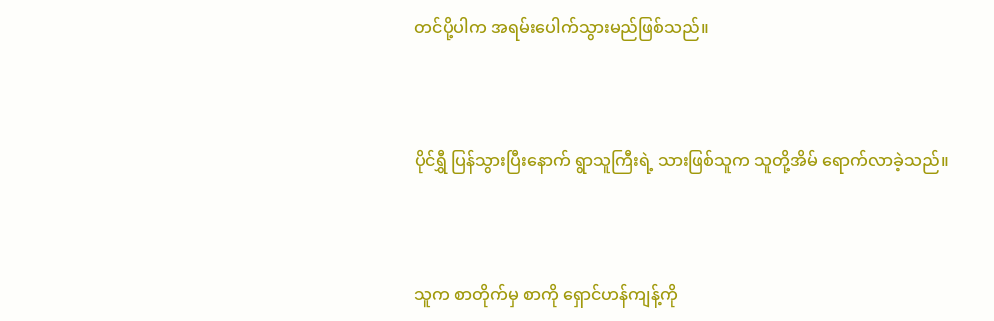တင်ပို့ပါက အရမ်းပေါက်သွားမည်ဖြစ်သည်။



ပိုင်ရွှီ ပြန်သွားပြီးနောက် ရွာသူကြီးရဲ့ သားဖြစ်သူက သူတို့အိမ် ရောက်လာခဲ့သည်။



သူက စာတိုက်မှ စာကို ရှောင်ဟန်ကျန့်ကို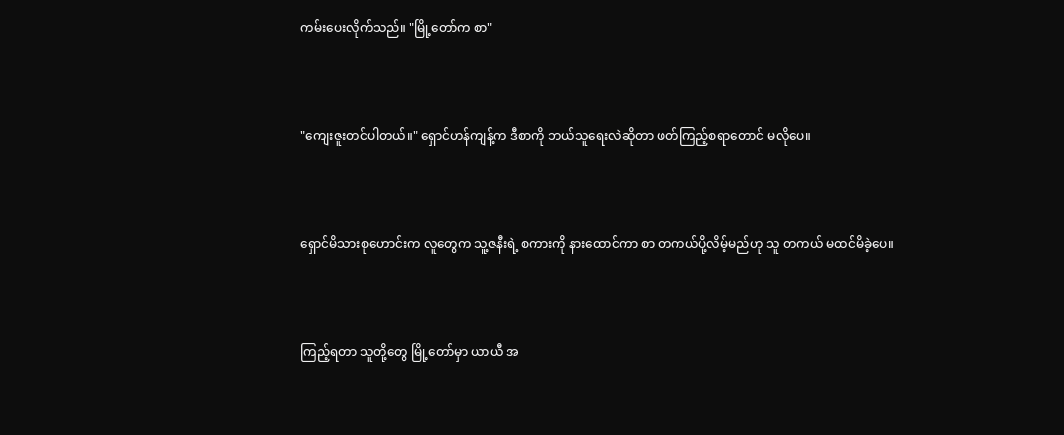ကမ်းပေးလိုက်သည်။ "မြို့တော်က စာ"



"ကျေးဇူးတင်ပါတယ်။" ရှောင်ဟန်ကျန့်က ဒီစာကို ဘယ်သူရေးလဲဆိုတာ ဖတ်ကြည့်စရာတောင် မလိုပေ။



ရှောင်မိသားစုဟောင်းက လူတွေက သူ့ဇနီးရဲ့ စကားကို နားထောင်ကာ စာ တကယ်ပို့လိမ့်မည်ဟု သူ တကယ် မထင်မိခဲ့ပေ။



ကြည့်ရတာ သူတို့တွေ မြို့တော်မှာ ယာယီ အ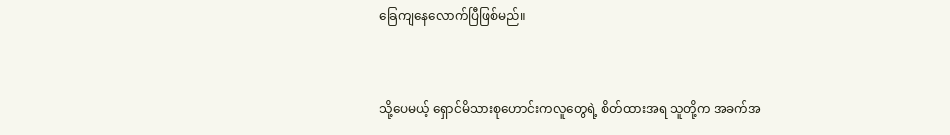ခြေကျနေလောက်ပြီဖြစ်မည်။



သို့ပေမယ့် ရှောင်မိသားစုဟောင်းကလူတွေရဲ့ စိတ်ထားအရ သူတို့က အခက်အ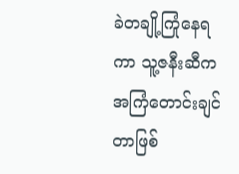ခဲတချို့ကြုံနေရကာ သူ့ဇနီးဆီက အကြံတောင်းချင်တာဖြစ်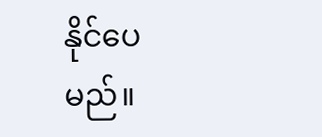နိုင်ပေမည်။